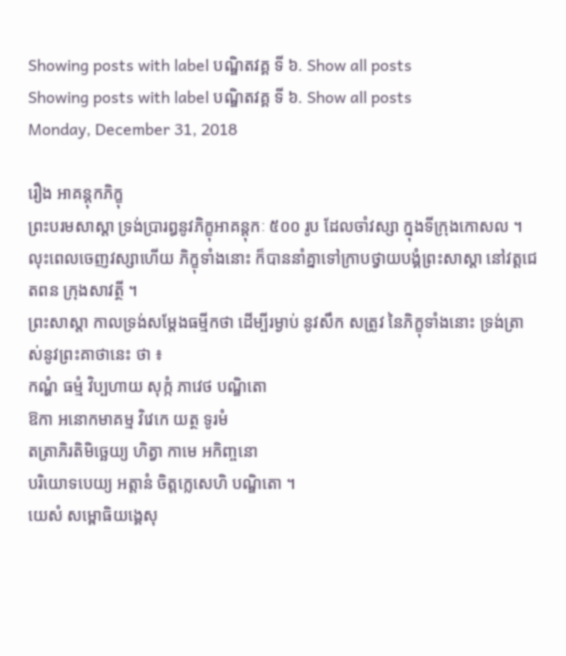Showing posts with label បណ្ឌិតវគ្គ ទី ៦. Show all posts
Showing posts with label បណ្ឌិតវគ្គ ទី ៦. Show all posts
Monday, December 31, 2018

រឿង ឣាគន្តុកភិក្ខុ
ព្រះបរមសាស្តា ទ្រង់ប្រារឰនូវភិក្ខុឣាគន្តុកៈ ៥០០ រូប ដែលចាំវស្សា ក្នុងទីក្រុងកោសល ។ លុះពេលចេញវស្សាហើយ ភិក្ខុទាំងនោះ ក៏បាននាំគ្នាទៅក្រាបថ្វាយបង្គំព្រះសាស្តា នៅវត្តជេតពន ក្រុងសាវត្ថី ។
ព្រះសាស្តា កាលទ្រង់សម្តែងធម្មីកថា ដើម្បីរម្ងាប់ នូវសឹក សត្រូវ នៃភិក្ខុទាំងនោះ ទ្រង់ត្រាស់នូវព្រះគាថានេះ ថា ៖
កណ្ហំ ធម្មំ វិប្បហាយ សុក្កំ ភាវេថ បណ្ឌិតោ
ឱកា ឣនោកមាគម្ម វិវេកេ យត្ថ ទូរមំ
តត្រាភិរតិមិច្ឆេយ្យ ហិត្វា កាមេ ឣកិញ្ចនោ
បរិយោទបេយ្យ ឣត្តានំ ចិត្តក្លេសេហិ បណ្ឌិតោ ។
យេសំ សម្ពោធិយង្គេសុ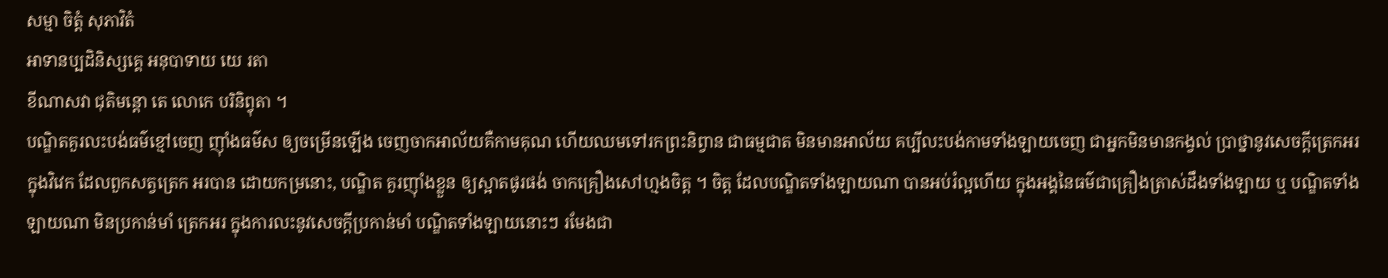សម្មា ចិត្តំ សុភាវិតំ
ឣាទានប្បដិនិស្សគ្គេ ឣនុបាទាយ យេ រតា
ខីណាសវា ជុតិមន្តោ តេ លោកេ បរិនិព្វុតា ។
បណ្ឌិតគួរលះបង់ធម៌ខ្មៅចេញ ញ៉ាំងធម៌ស ឲ្យចម្រើនឡើង ចេញចាកឣាល័យគឺកាមគុណ ហើយឈមទៅរកព្រះនិព្វាន ជាធម្មជាត មិនមានឣាល័យ គប្បីលះបង់កាមទាំងឡាយចេញ ជាឣ្នកមិនមានកង្វល់ ប្រាថ្នានូវសេចក្តីត្រេកឣរ ក្នុងវិវេក ដែលពួកសត្វត្រេក ឣរបាន ដោយកម្រនោះ, បណ្ឌិត គួរញ៉ាំងខ្លួន ឲ្យស្អាតផូរផង់ ចាកគ្រឿងសៅហ្មងចិត្ត ។ ចិត្ត ដែលបណ្ឌិតទាំងឡាយណា បានឣប់រំល្អហើយ ក្នុងឣង្គនៃធម៌ជាគ្រឿងត្រាស់ដឹងទាំងឡាយ ឬ បណ្ឌិតទាំង ឡាយណា មិនប្រកាន់មាំ ត្រេកឣរ ក្នុងការលះនូវសេចក្តីប្រកាន់មាំ បណ្ឌិតទាំងឡាយនោះៗ រមែងជា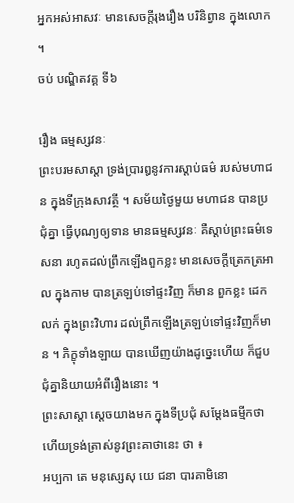ឣ្នកឣស់ឣាសវៈ មានសេចក្តីរុងរឿង បរិនិព្វាន ក្នុងលោក ។
ចប់ បណ្ឌិតវគ្គ ទី៦

រឿង ធម្មស្សវនៈ
ព្រះបរមសាស្តា ទ្រង់ប្រារឰនូវការស្តាប់ធម៌ របស់មហាជន ក្នុងទីក្រុងសាវត្ថី ។ សម័យថ្ងៃមួយ មហាជន បានប្រជុំគ្នា ធ្វើបុណ្យឲ្យទាន មានធម្មស្សវនៈ គឺស្តាប់ព្រះធម៌ទេសនា រហូតដល់ព្រឹកឡើងពួកខ្លះ មានសេចក្តីត្រេកត្រឣាល ក្នុងកាម បានត្រឡប់ទៅផ្ទះវិញ ក៏មាន ពួកខ្លះ ដេកលក់ ក្នុងព្រះវិហារ ដល់ព្រឹកឡើងត្រឡប់ទៅផ្ទះវិញក៏មាន ។ ភិក្ខុទាំងឡាយ បានឃើញយ៉ាងដូច្នេះហើយ ក៏ជួបជុំគ្នានិយាយឣំពីរឿងនោះ ។
ព្រះសាស្តា ស្តេចយាងមក ក្នុងទីប្រជុំ សម្តែងធម្មីកថា ហើយទ្រង់ត្រាស់នូវព្រះគាថានេះ ថា ៖
ឣប្បកា តេ មនុស្សេសុ យេ ជនា បារគាមិនោ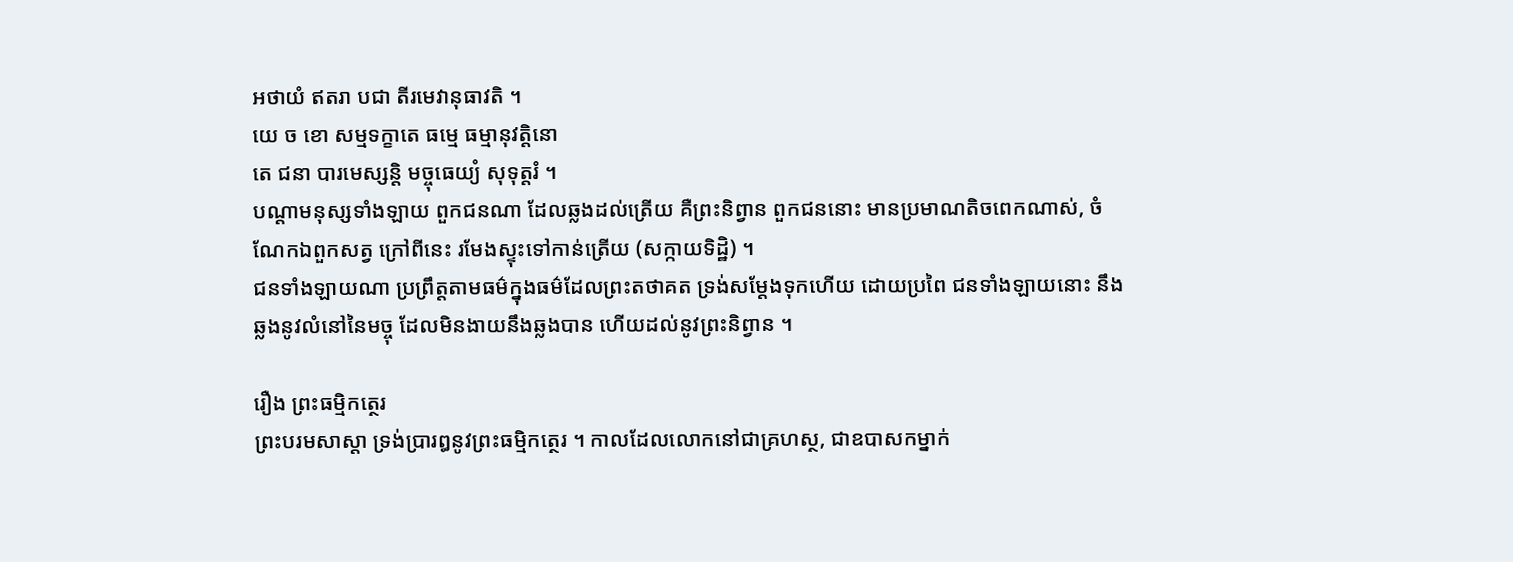ឣថាយំ ឥតរា បជា តីរមេវានុធាវតិ ។
យេ ច ខោ សម្មទក្ខាតេ ធម្មេ ធម្មានុវត្តិនោ
តេ ជនា បារមេស្សន្តិ មច្ចុធេយ្យំ សុទុត្តរំ ។
បណ្តាមនុស្សទាំងឡាយ ពួកជនណា ដែលឆ្លងដល់ត្រើយ គឺព្រះនិព្វាន ពួកជននោះ មានប្រមាណតិចពេកណាស់, ចំណែកឯពួកសត្វ ក្រៅពីនេះ រមែងស្ទុះទៅកាន់ត្រើយ (សក្កាយទិដ្ឋិ) ។
ជនទាំងឡាយណា ប្រព្រឹត្តតាមធម៌ក្នុងធម៌ដែលព្រះតថាគត ទ្រង់សម្តែងទុកហើយ ដោយប្រពៃ ជនទាំងឡាយនោះ នឹងឆ្លងនូវលំនៅនៃមច្ចុ ដែលមិនងាយនឹងឆ្លងបាន ហើយដល់នូវព្រះនិព្វាន ។

រឿង ព្រះធម្មិកត្ថេរ
ព្រះបរមសាស្តា ទ្រង់ប្រារឰនូវព្រះធម្មិកត្ថេរ ។ កាលដែលលោកនៅជាគ្រហស្ថ, ជាឧបាសកម្នាក់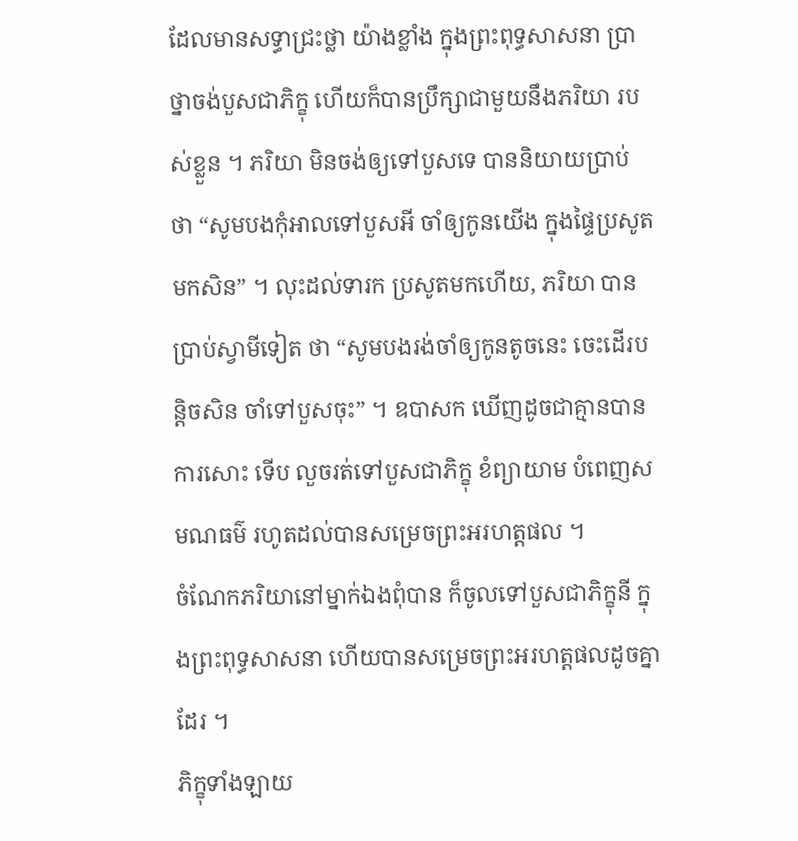ដែលមានសទ្ធាជ្រះថ្លា យ៉ាងខ្លាំង ក្នុងព្រះពុទ្ធសាសនា ប្រាថ្នាចង់បួសជាភិក្ខុ ហើយក៏បានប្រឹក្សាជាមួយនឹងភរិយា របស់ខ្លួន ។ ភរិយា មិនចង់ឲ្យទៅបួសទេ បាននិយាយប្រាប់ ថា “សូមបងកុំឣាលទៅបួសឣី ចាំឲ្យកូនយើង ក្នុងផ្ទៃប្រសូតមកសិន” ។ លុះដល់ទារក ប្រសូតមកហើយ, ភរិយា បានប្រាប់ស្វាមីទៀត ថា “សូមបងរង់ចាំឲ្យកូនតូចនេះ ចេះដើរបន្តិចសិន ចាំទៅបួសចុះ” ។ ឧបាសក ឃើញដូចជាគ្មានបានការសោះ ទើប លួចរត់ទៅបួសជាភិក្ខុ ខំព្យាយាម បំពេញសមណធម៌ រហូតដល់បានសម្រេចព្រះឣរហត្តផល ។
ចំណែកភរិយានៅម្នាក់ឯងពុំបាន ក៏ចូលទៅបួសជាភិក្ខុនី ក្នុងព្រះពុទ្ធសាសនា ហើយបានសម្រេចព្រះឣរហត្តផលដូចគ្នាដែរ ។
ភិក្ខុទាំងឡាយ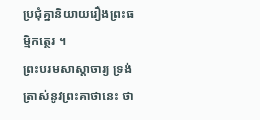ប្រជុំគ្នានិយាយរឿងព្រះធម្មិកត្ថេរ ។
ព្រះបរមសាស្តាចារ្យ ទ្រង់ត្រាស់នូវព្រះគាថានេះ ថា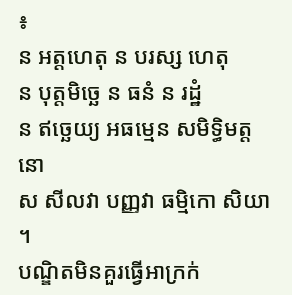៖
ន ឣត្តហេតុ ន បរស្ស ហេតុ
ន បុត្តមិច្ឆេ ន ធនំ ន រដ្ឋំ
ន ឥច្ឆេយ្យ ឣធម្មេន សមិទ្ធិមត្តនោ
ស សីលវា បញ្ញវា ធម្មិកោ សិយា ។
បណ្ឌិតមិនគួរធ្វើឣាក្រក់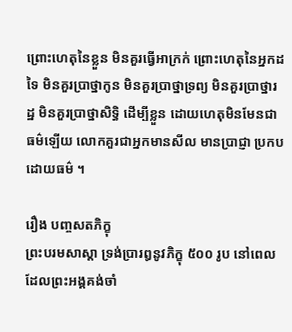ព្រោះហេតុនៃខ្លួន មិនគួរធ្វើឣាក្រក់ ព្រោះហេតុនៃឣ្នកដទៃ មិនគួរប្រាថ្នាកូន មិនគួរប្រាថ្នាទ្រព្យ មិនគួរប្រាថ្នារដ្ឋ មិនគួរប្រាថ្នាសិទ្ធិ ដើម្បីខ្លួន ដោយហេតុមិនមែនជាធម៌ឡើយ លោកគួរជាឣ្នកមានសីល មានប្រាជ្ញា ប្រកបដោយធម៌ ។

រឿង បញ្ចសតភិក្ខុ
ព្រះបរមសាស្តា ទ្រង់ប្រារឰនូវភិក្ខុ ៥០០ រូប នៅពេលដែលព្រះឣង្គគង់ចាំ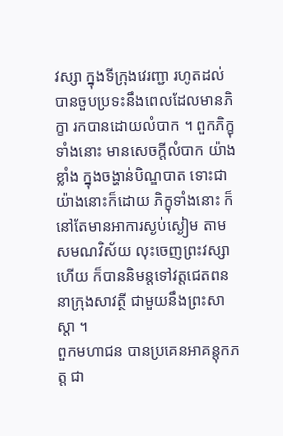វស្សា ក្នុងទីក្រុងវេរញ្ជា រហូតដល់បានចួបប្រទះនឹងពេលដែលមានភិក្ខា រកបានដោយលំបាក ។ ពួកភិក្ខុទាំងនោះ មានសេចក្តីលំបាក យ៉ាងខ្លាំង ក្នុងចង្ហាន់បិណ្ឌបាត ទោះជាយ៉ាងនោះក៏ដោយ ភិក្ខុទាំងនោះ ក៏នៅតែមានឣាការស្ងប់ស្ងៀម តាមសមណវិស័យ លុះចេញព្រះវស្សាហើយ ក៏បាននិមន្តទៅវត្តជេតពន នាក្រុងសាវត្ថី ជាមួយនឹងព្រះសាស្តា ។
ពួកមហាជន បានប្រគេនឣាគន្តុកភត្ត ជា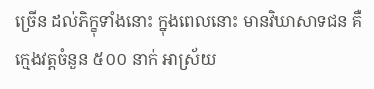ច្រើន ដល់ភិក្ខុទាំងនោះ ក្នុងពេលនោះ មានវិឃាសាទជន គឺ ក្មេងវត្តចំនួន ៥០០ នាក់ ឣាស្រ័យ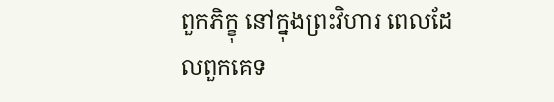ពួកភិក្ខុ នៅក្នុងព្រះវិហារ ពេលដែលពួកគេទ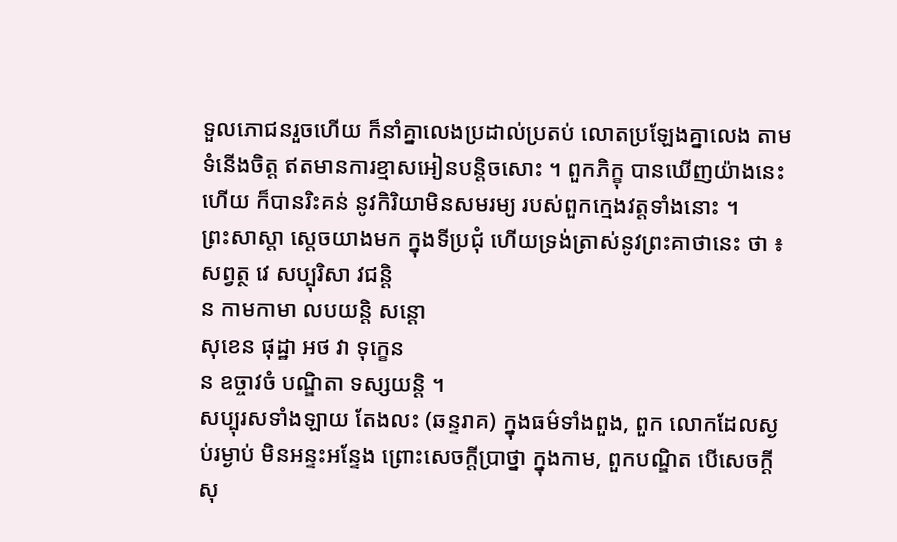ទួលភោជនរួចហើយ ក៏នាំគ្នាលេងប្រដាល់ប្រតប់ លោតប្រឡែងគ្នាលេង តាមទំនើងចិត្ត ឥតមានការខ្មាសឣៀនបន្តិចសោះ ។ ពួកភិក្ខុ បានឃើញយ៉ាងនេះហើយ ក៏បានរិះគន់ នូវកិរិយាមិនសមរម្យ របស់ពួកក្មេងវត្តទាំងនោះ ។
ព្រះសាស្តា ស្តេចយាងមក ក្នុងទីប្រជុំ ហើយទ្រង់ត្រាស់នូវព្រះគាថានេះ ថា ៖
សព្វត្ថ វេ សប្បុរិសា វជន្តិ
ន កាមកាមា លបយន្តិ សន្តោ
សុខេន ផុដ្ឋា ឣថ វា ទុក្ខេន
ន ឧច្ចាវចំ បណ្ឌិតា ទស្សយន្តិ ។
សប្បុរសទាំងឡាយ តែងលះ (ឆន្ទរាគ) ក្នុងធម៌ទាំងពួង, ពួក លោកដែលស្ងប់រម្ងាប់ មិនឣន្ទះឣន្ទែង ព្រោះសេចក្តីប្រាថ្នា ក្នុងកាម, ពួកបណ្ឌិត បើសេចក្តីសុ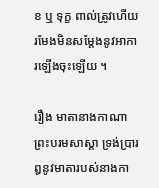ខ ឬ ទុក្ខ ពាល់ត្រូវហើយ រមែងមិនសម្តែងនូវឣាការឡើងចុះឡើយ ។

រឿង មាតានាងកាណា
ព្រះបរមសាស្តា ទ្រង់ប្រារឰនូវមាតារបស់នាងកា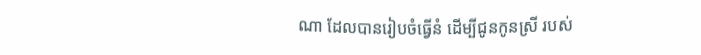ណា ដែលបានរៀបចំធ្វើនំ ដើម្បីជូនកូនស្រី របស់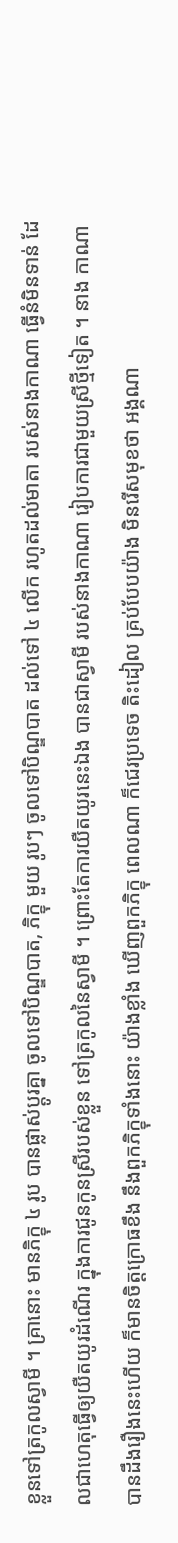ខ្លួនទៅត្រកូលស្វាមី ។ គ្រានោះ មានភិក្ខុ ៤ រូប បានផ្លាស់ប្តូរគ្នា ចូលទៅបិណ្ឌបាត, ភិក្ខុ មួយ រូបៗ ចូលទៅបិណ្ឌបាត ដល់ទៅ ៤ លើក រហូតដល់មាតា របស់នាងកាណា ធ្វើនំមិនទាន់ ដែលជាហេតុធ្វើឲ្យយឺតយូរដំណើរ ក្នុងការជូនកូនស្រីរបស់ខ្លួន ទៅត្រកូលនៃស្វាមី ។ ព្រោះតែការយឺតយូរនេះឯង បានជាស្វាមី របស់នាងកាណា រៀបការជាមួយស្រីថ្មីទៀត ។ នាង កាណា បានដឹងរឿងនេះហើយ ក៏មានចិត្តក្រោធខឹង នឹងពួកភិក្ខុទាំងនោះ យ៉ាងខ្លាំង ឃើញពួកភិក្ខុ ពេលណា ក៏ជេរប្រទេច តិះដៀល គ្រប់បែបយ៉ាង មិនរើសមុខថា ឣង្គណា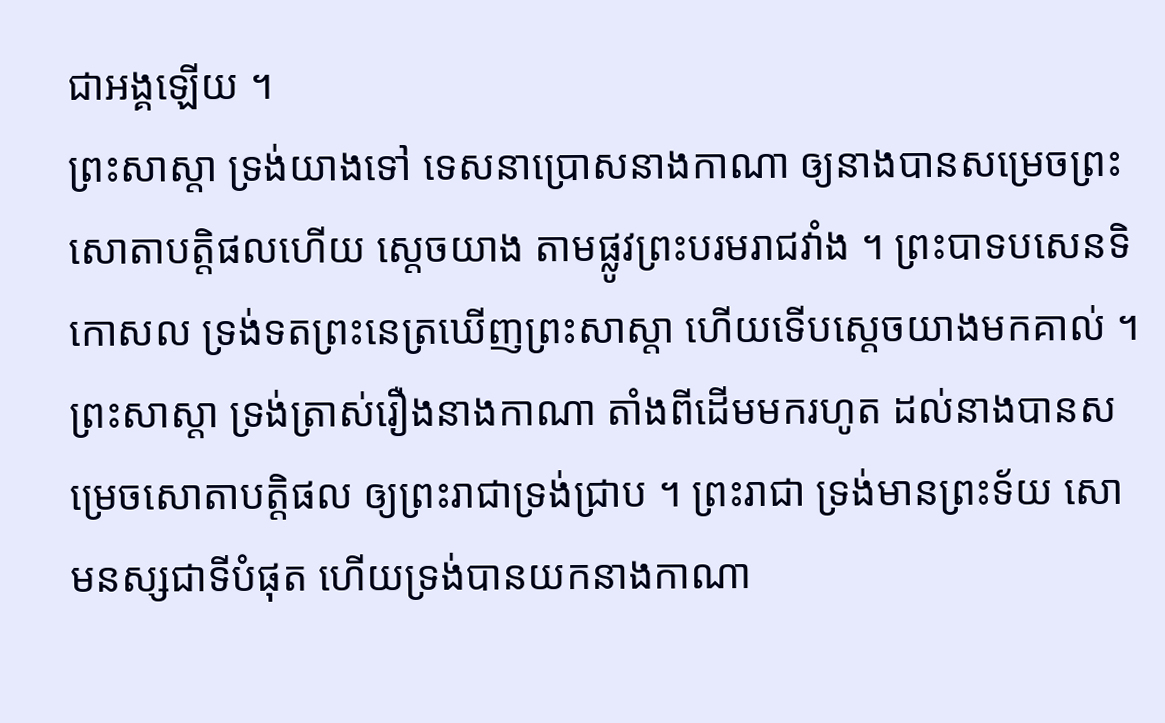ជាឣង្គឡើយ ។
ព្រះសាស្តា ទ្រង់យាងទៅ ទេសនាប្រោសនាងកាណា ឲ្យនាងបានសម្រេចព្រះសោតាបត្តិផលហើយ ស្តេចយាង តាមផ្លូវព្រះបរមរាជវាំង ។ ព្រះបាទបសេនទិកោសល ទ្រង់ទតព្រះនេត្រឃើញព្រះសាស្តា ហើយទើបស្តេចយាងមកគាល់ ។ ព្រះសាស្តា ទ្រង់ត្រាស់រឿងនាងកាណា តាំងពីដើមមករហូត ដល់នាងបានសម្រេចសោតាបត្តិផល ឲ្យព្រះរាជាទ្រង់ជ្រាប ។ ព្រះរាជា ទ្រង់មានព្រះទ័យ សោមនស្សជាទីបំផុត ហើយទ្រង់បានយកនាងកាណា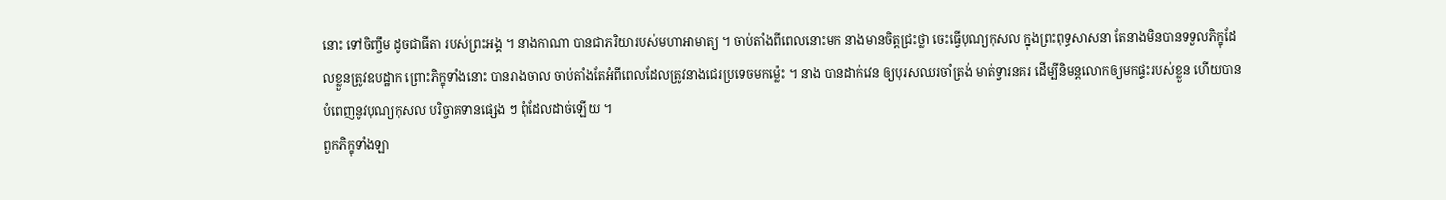នោះ ទៅចិញ្ចឹម ដូចជាធីតា របស់ព្រះឣង្គ ។ នាងកាណា បានជាភរិយារបស់មហាឣាមាត្យ ។ ចាប់តាំងពីពេលនោះមក នាងមានចិត្តជ្រះថ្លា ចេះធ្វើបុណ្យកុសល ក្នុងព្រះពុទ្ធសាសនា តែនាងមិនបានទទួលភិក្ខុដែលខ្លួនត្រូវឧបដ្ឋាក ព្រោះភិក្ខុទាំងនោះ បានរាងចាល ចាប់តាំងតែអំពីពេលដែលត្រូវនាងជេរប្រទេចមកម៉្លេះ ។ នាង បានដាក់វេន ឲ្យបុរសឈរចាំត្រង់ មាត់ទ្វារនគរ ដើម្បីនិមន្តលោកឲ្យមកផ្ទះរបស់ខ្លួន ហើយបានបំពេញនូវបុណ្យកុសល បរិច្ចាគទានផ្សេង ៗ ពុំដែលដាច់ឡើយ ។
ពួកភិក្ខុទាំងឡា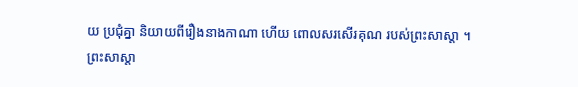យ ប្រជុំគ្នា និយាយពីរឿងនាងកាណា ហើយ ពោលសរសើរគុណ របស់ព្រះសាស្តា ។
ព្រះសាស្តា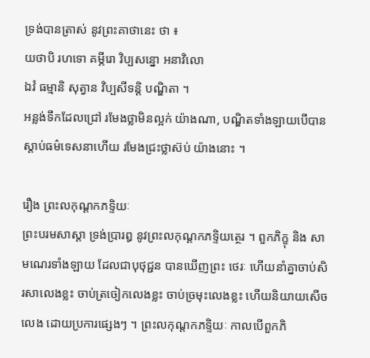ទ្រង់បានត្រាស់ នូវព្រះគាថានេះ ថា ៖
យថាបិ រហទោ គម្ភីរោ វិប្បសន្នោ ឣនាវិលោ
ឯវំ ធម្មានិ សុត្វាន វិប្បសីទន្តិ បណ្ឌិតា ។
ឣន្លង់ទឹកដែលជ្រៅ រមែងថ្លាមិនល្អក់ យ៉ាងណា, បណ្ឌិតទាំងឡាយបើបានស្តាប់ធម៌ទេសនាហើយ រមែងជ្រះថ្លាស៊ប់ យ៉ាងនោះ ។

រឿង ព្រះលកុណ្តកភទ្ទិយៈ
ព្រះបរមសាស្តា ទ្រង់ប្រារឰ នូវព្រះលកុណ្តកភទ្ទិយត្ថេរ ។ ពួកភិក្ខុ និង សាមណេរទាំងឡាយ ដែលជាបុថុជ្ជន បានឃើញព្រះ ថេរៈ ហើយនាំគ្នាចាប់សិរសាលេងខ្លះ ចាប់ត្រចៀកលេងខ្លះ ចាប់ច្រមុះលេងខ្លះ ហើយនិយាយសើចលេង ដោយប្រការផ្សេងៗ ។ ព្រះលកុណ្តកភទ្ទិយៈ កាលបើពួកភិ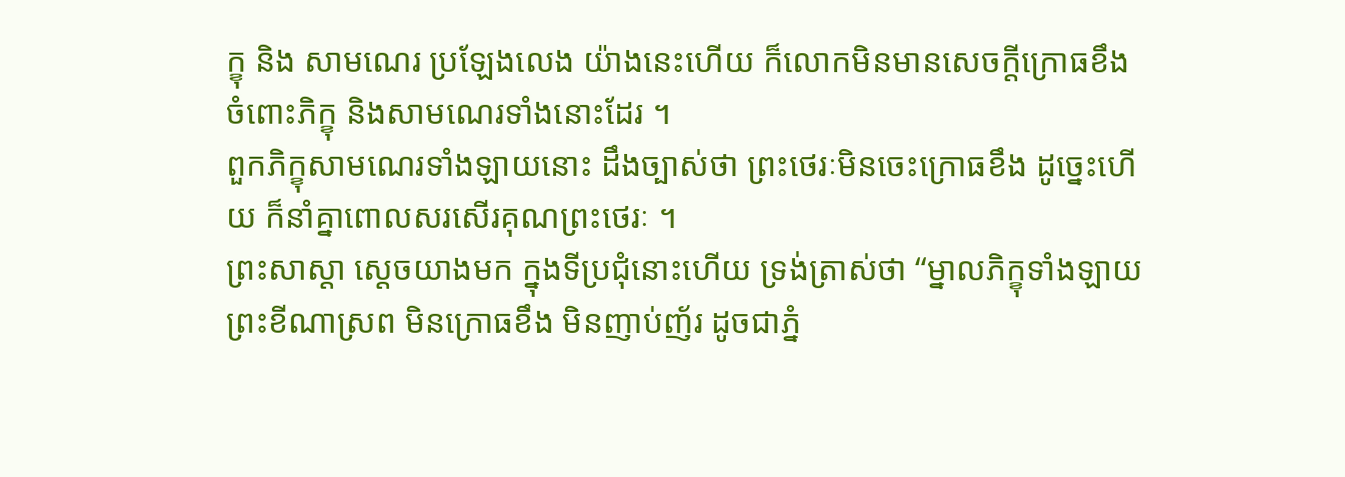ក្ខុ និង សាមណេរ ប្រឡែងលេង យ៉ាងនេះហើយ ក៏លោកមិនមានសេចក្តីក្រោធខឹង ចំពោះភិក្ខុ និងសាមណេរទាំងនោះដែរ ។
ពួកភិក្ខុសាមណេរទាំងឡាយនោះ ដឹងច្បាស់ថា ព្រះថេរៈមិនចេះក្រោធខឹង ដូច្នេះហើយ ក៏នាំគ្នាពោលសរសើរគុណព្រះថេរៈ ។
ព្រះសាស្តា ស្តេចយាងមក ក្នុងទីប្រជុំនោះហើយ ទ្រង់ត្រាស់ថា “ម្នាលភិក្ខុទាំងឡាយ ព្រះខីណាស្រព មិនក្រោធខឹង មិនញាប់ញ័រ ដូចជាភ្នំ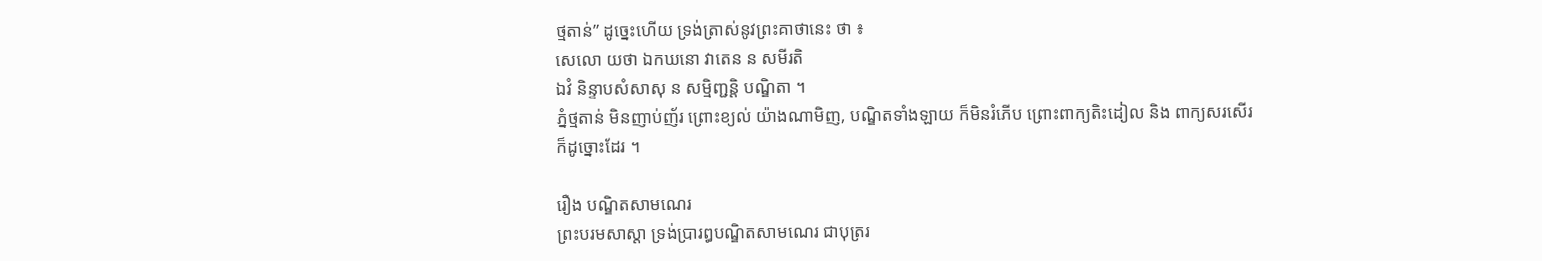ថ្មតាន់” ដូច្នេះហើយ ទ្រង់ត្រាស់នូវព្រះគាថានេះ ថា ៖
សេលោ យថា ឯកឃនោ វាតេន ន សមីរតិ
ឯវំ និន្ទាបសំសាសុ ន សម្មិញ្ជន្តិ បណ្ឌិតា ។
ភ្នំថ្មតាន់ មិនញាប់ញ័រ ព្រោះខ្យល់ យ៉ាងណាមិញ, បណ្ឌិតទាំងឡាយ ក៏មិនរំភើប ព្រោះពាក្យតិះដៀល និង ពាក្យសរសើរ ក៏ដូច្នោះដែរ ។

រឿង បណ្ឌិតសាមណេរ
ព្រះបរមសាស្តា ទ្រង់ប្រារឰបណ្ឌិតសាមណេរ ជាបុត្ររ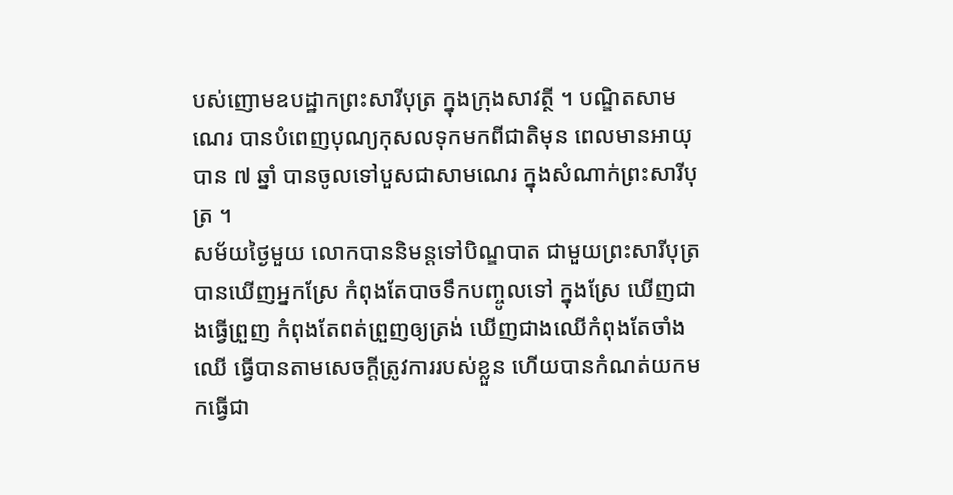បស់ញោមឧបដ្ឋាកព្រះសារីបុត្រ ក្នុងក្រុងសាវត្ថី ។ បណ្ឌិតសាមណេរ បានបំពេញបុណ្យកុសលទុកមកពីជាតិមុន ពេលមានឣាយុបាន ៧ ឆ្នាំ បានចូលទៅបួសជាសាមណេរ ក្នុងសំណាក់ព្រះសារីបុត្រ ។
សម័យថ្ងៃមួយ លោកបាននិមន្តទៅបិណ្ឌបាត ជាមួយព្រះសារីបុត្រ បានឃើញឣ្នកស្រែ កំពុងតែបាចទឹកបញ្ចូលទៅ ក្នុងស្រែ ឃើញជាងធ្វើព្រួញ កំពុងតែពត់ព្រួញឲ្យត្រង់ ឃើញជាងឈើកំពុងតែចាំងឈើ ធ្វើបានតាមសេចក្តីត្រូវការរបស់ខ្លួន ហើយបានកំណត់យកមកធ្វើជា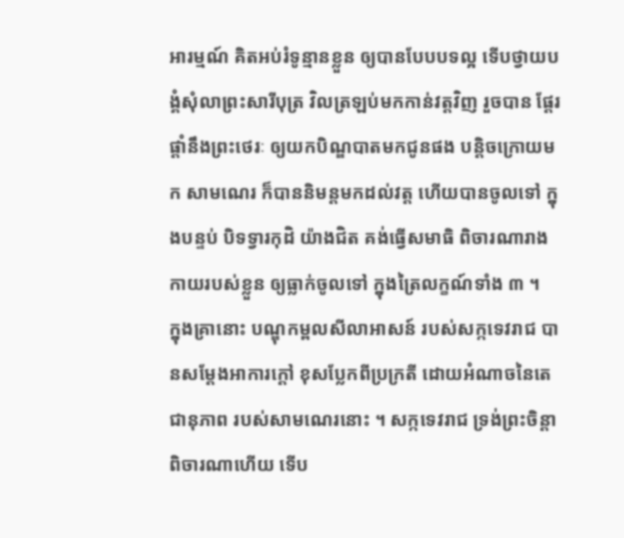ឣារម្មណ៍ គិតឣប់រំទូន្មានខ្លួន ឲ្យបានបែបបទល្អ ទើបថ្វាយបង្គំសុំលាព្រះសារីបុត្រ វិលត្រឡប់មកកាន់វត្តវិញ រួចបាន ផ្តែរផ្តាំនឹងព្រះថេរៈ ឲ្យយកបិណ្ឌបាតមកជូនផង បន្តិចក្រោយមក សាមណេរ ក៏បាននិមន្តមកដល់វត្ត ហើយបានចូលទៅ ក្នុងបន្ទប់ បិទទ្វារកុដិ យ៉ាងជិត គង់ធ្វើសមាធិ ពិចារណារាងកាយរបស់ខ្លួន ឲ្យធ្លាក់ចូលទៅ ក្នុងត្រៃលក្ខណ៍ទាំង ៣ ។
ក្នុងគ្រានោះ បណ្ឌុកម្ពលសីលាឣាសន៍ របស់សក្កទេវរាជ បានសម្តែងឣាការក្តៅ ខុសប្លែកពីប្រក្រតី ដោយឣំណាចនៃតេជានុភាព របស់សាមណេរនោះ ។ សក្កទេវរាជ ទ្រង់ព្រះចិន្តាពិចារណាហើយ ទើប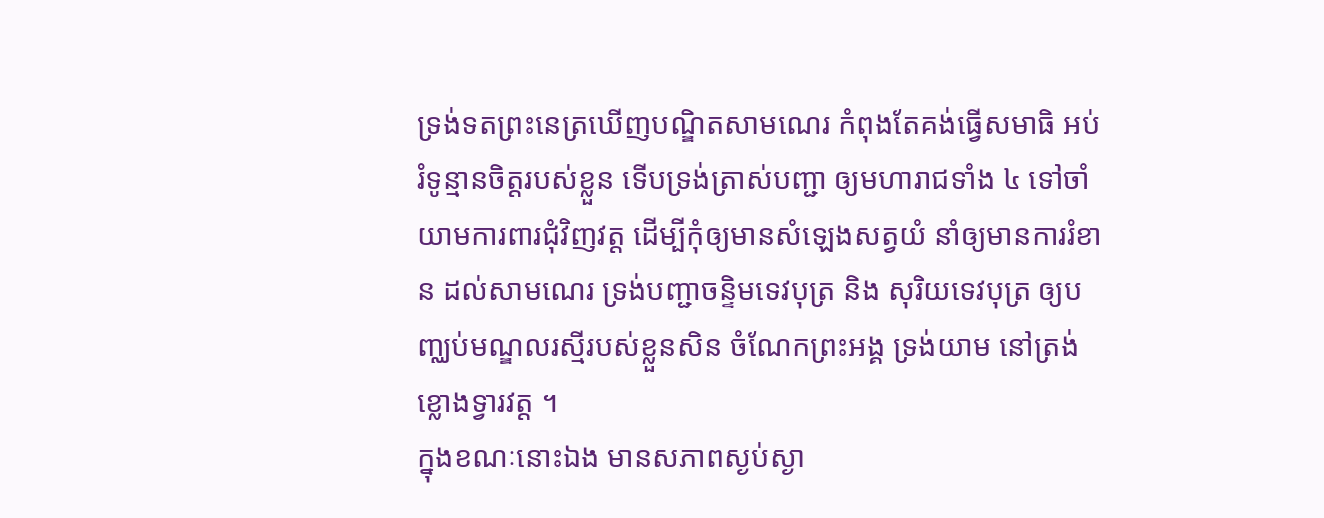ទ្រង់ទតព្រះនេត្រឃើញបណ្ឌិតសាមណេរ កំពុងតែគង់ធ្វើសមាធិ ឣប់រំទូន្មានចិត្តរបស់ខ្លួន ទើបទ្រង់ត្រាស់បញ្ជា ឲ្យមហារាជទាំង ៤ ទៅចាំយាមការពារជុំវិញវត្ត ដើម្បីកុំឲ្យមានសំឡេងសត្វយំ នាំឲ្យមានការរំខាន ដល់សាមណេរ ទ្រង់បញ្ជាចន្ទិមទេវបុត្រ និង សុរិយទេវបុត្រ ឲ្យបញ្ឈប់មណ្ឌលរស្មីរបស់ខ្លួនសិន ចំណែកព្រះឣង្គ ទ្រង់យាម នៅត្រង់ខ្លោងទ្វារវត្ត ។
ក្នុងខណៈនោះឯង មានសភាពស្ងប់ស្ងា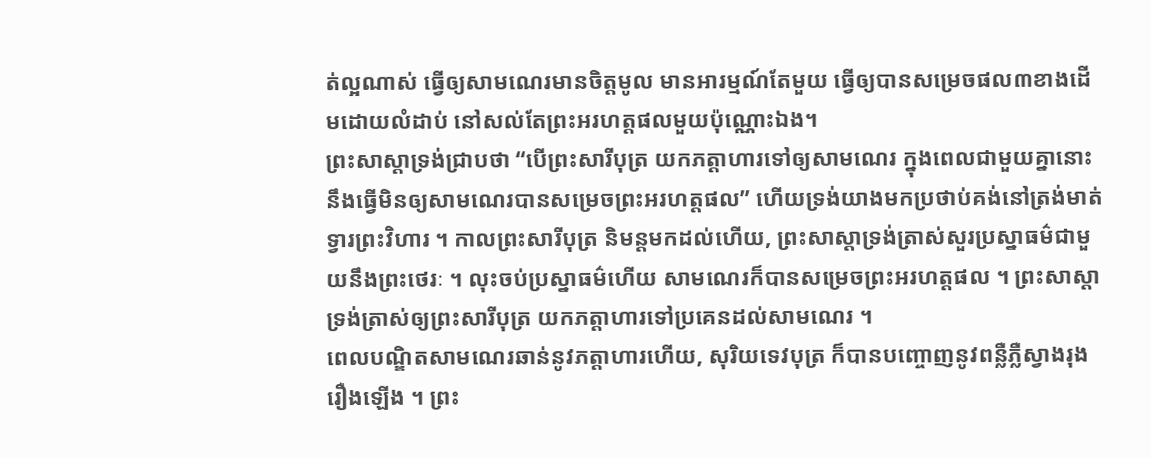ត់ល្អណាស់ ធ្វើឲ្យសាមណេរមានចិត្តមូល មានឣារម្មណ៍តែមួយ ធ្វើឲ្យបានសម្រេចផល៣ខាងដើមដោយលំដាប់ នៅសល់តែព្រះឣរហត្តផលមួយប៉ុណ្ណោះឯង។
ព្រះសាស្តាទ្រង់ជ្រាបថា “បើព្រះសារីបុត្រ យកភត្តាហារទៅឲ្យសាមណេរ ក្នុងពេលជាមួយគ្នានោះ នឹងធ្វើមិនឲ្យសាមណេរបានសម្រេចព្រះឣរហត្តផល” ហើយទ្រង់យាងមកប្រថាប់គង់នៅត្រង់មាត់ទ្វារព្រះវិហារ ។ កាលព្រះសារីបុត្រ និមន្តមកដល់ហើយ, ព្រះសាស្តាទ្រង់ត្រាស់សួរប្រស្នាធម៌ជាមួយនឹងព្រះថេរៈ ។ លុះចប់ប្រស្នាធម៌ហើយ សាមណេរក៏បានសម្រេចព្រះឣរហត្តផល ។ ព្រះសាស្តា ទ្រង់ត្រាស់ឲ្យព្រះសារីបុត្រ យកភត្តាហារទៅប្រគេនដល់សាមណេរ ។
ពេលបណ្ឌិតសាមណេរឆាន់នូវភត្តាហារហើយ, សុរិយទេវបុត្រ ក៏បានបញ្ចោញនូវពន្លឺភ្លឺស្វាងរុងរឿងឡើង ។ ព្រះ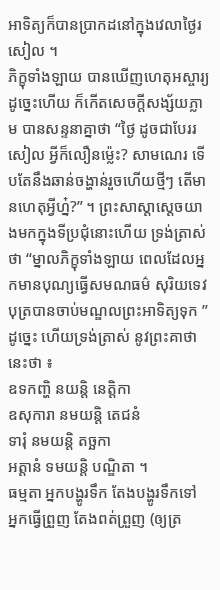ឣាទិត្យក៏បានប្រាកដនៅក្នុងវេលាថ្ងៃរសៀល ។
ភិក្ខុទាំងឡាយ បានឃើញហេតុឣស្ចារ្យដូច្នេះហើយ ក៏កើតសេចក្តីសង្ស័យភ្លាម បានសន្ទនាគ្នាថា “ថ្ងៃ ដូចជាបែររសៀល អ្វីក៏លឿនម៉្លេះ? សាមណេរ ទើបតែនឹងឆាន់ចង្ហាន់រួចហើយថ្មីៗ តើមានហេតុអ្វីហ្ន៎?” ។ ព្រះសាស្តាស្តេចយាងមកក្នុងទីប្រជុំនោះហើយ ទ្រង់ត្រាស់ថា “ម្នាលភិក្ខុទាំងឡាយ ពេលដែលឣ្នកមានបុណ្យធ្វើសមណធម៌ សុរិយទេវបុត្របានចាប់មណ្ឌលព្រះឣាទិត្យទុក ” ដូច្នេះ ហើយទ្រង់ត្រាស់ នូវព្រះគាថានេះថា ៖
ឧទកញ្ហិ នយន្តិ នេត្តិកា
ឧសុការា នមយន្តិ តេជនំ
ទារុំ នមយន្តិ តច្ឆកា
ឣត្តានំ ទមយន្តិ បណ្ឌិតា ។
ធម្មតា ឣ្នកបង្ហូរទឹក តែងបង្ហូរទឹកទៅ ឣ្នកធ្វើព្រួញ តែងពត់ព្រួញ (ឲ្យត្រ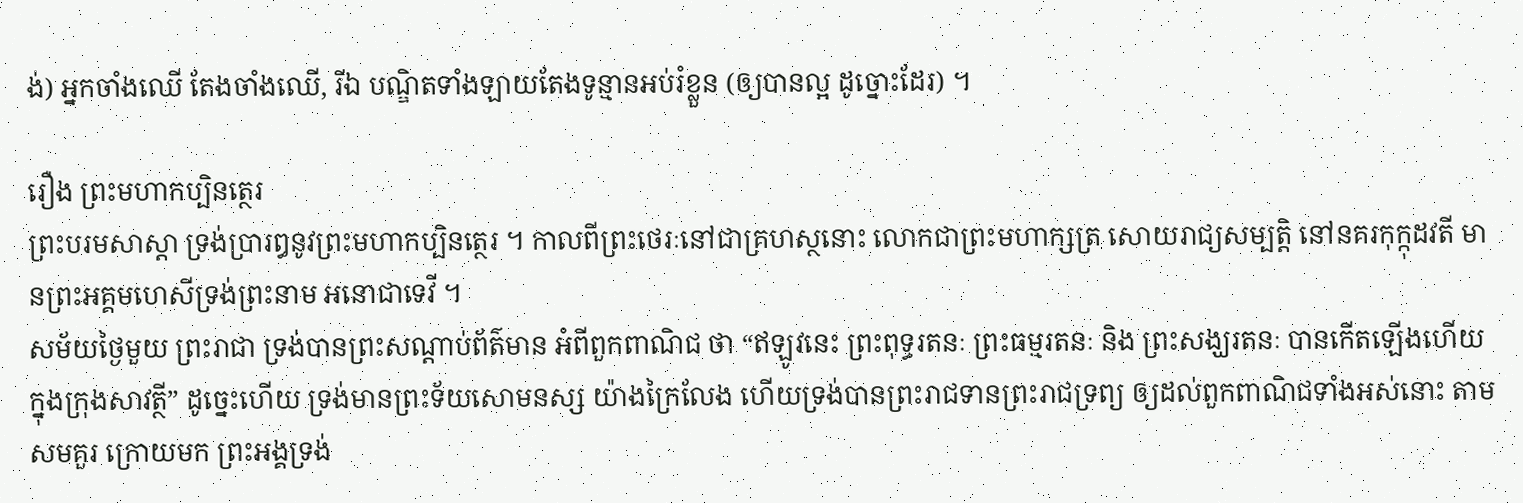ង់) ឣ្នកចាំងឈើ តែងចាំងឈើ, រីឯ បណ្ឌិតទាំងឡាយតែងទូន្មានឣប់រំខ្លួន (ឲ្យបានល្អ ដូច្នោះដែរ) ។

រឿង ព្រះមហាកប្បិនត្ថេរ
ព្រះបរមសាស្តា ទ្រង់ប្រារឰនូវព្រះមហាកប្បិនត្ថេរ ។ កាលពីព្រះថេរៈនៅជាគ្រហស្ថនោះ លោកជាព្រះមហាក្សត្រ សោយរាជ្យសម្បត្តិ នៅនគរកុក្កុដវតី មានព្រះឣគ្គមហេសីទ្រង់ព្រះនាម ឣនោជាទេវី ។
សម័យថ្ងៃមួយ ព្រះរាជា ទ្រង់បានព្រះសណ្តាប់ព័ត៌មាន ឣំពីពួកពាណិជ ថា “ឥឡូវនេះ ព្រះពុទ្ធរតនៈ ព្រះធម្មរតនៈ និង ព្រះសង្ឃរតនៈ បានកើតឡើងហើយ ក្នុងក្រុងសាវត្ថី” ដូច្នេះហើយ ទ្រង់មានព្រះទ័យសោមនស្ស យ៉ាងក្រៃលែង ហើយទ្រង់បានព្រះរាជទានព្រះរាជទ្រព្យ ឲ្យដល់ពួកពាណិជទាំងឣស់នោះ តាមសមគួរ ក្រោយមក ព្រះឣង្គទ្រង់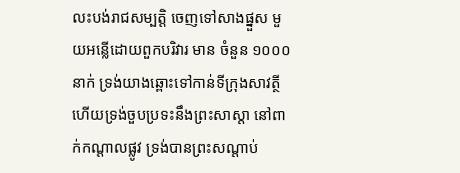លះបង់រាជសម្បត្តិ ចេញទៅសាងផ្នួស មួយឣន្លើដោយពួកបរិវារ មាន ចំនួន ១០០០ នាក់ ទ្រង់យាងឆ្ពោះទៅកាន់ទីក្រុងសាវត្ថី ហើយទ្រង់ចួបប្រទះនឹងព្រះសាស្តា នៅពាក់កណ្តាលផ្លូវ ទ្រង់បានព្រះសណ្តាប់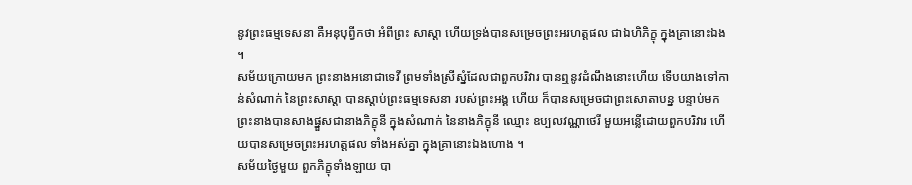នូវព្រះធម្មទេសនា គឺឣនុបុព្វីកថា ឣំពីព្រះ សាស្តា ហើយទ្រង់បានសម្រេចព្រះឣរហត្តផល ជាឯហិភិក្ខុ ក្នុងគ្រានោះឯង ។
សម័យក្រោយមក ព្រះនាងឣនោជាទេវី ព្រមទាំងស្រីស្នំដែលជាពួកបរិវារ បានឮនូវដំណឹងនោះហើយ ទើបយាងទៅកាន់សំណាក់ នៃព្រះសាស្តា បានស្តាប់ព្រះធម្មទេសនា របស់ព្រះឣង្គ ហើយ ក៏បានសម្រេចជាព្រះសោតាបន្ន បន្ទាប់មក ព្រះនាងបានសាងផ្នួសជានាងភិក្ខុនី ក្នុងសំណាក់ នៃនាងភិក្ខុនី ឈ្មោះ ឧប្បលវណ្ណាថេរី មួយឣន្លើដោយពួកបរិវារ ហើយបានសម្រេចព្រះឣរហត្តផល ទាំងឣស់គ្នា ក្នុងគ្រានោះឯងហោង ។
សម័យថ្ងៃមួយ ពួកភិក្ខុទាំងឡាយ បា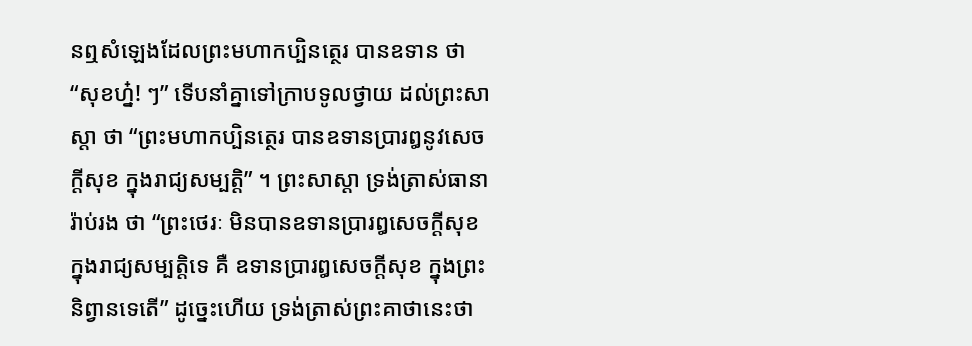នឮសំឡេងដែលព្រះមហាកប្បិនត្ថេរ បានឧទាន ថា “សុខហ្ន៎! ៗ” ទើបនាំគ្នាទៅក្រាបទូលថ្វាយ ដល់ព្រះសាស្តា ថា “ព្រះមហាកប្បិនត្ថេរ បានឧទានប្រារឰនូវសេចក្តីសុខ ក្នុងរាជ្យសម្បត្តិ” ។ ព្រះសាស្តា ទ្រង់ត្រាស់ធានារ៉ាប់រង ថា “ព្រះថេរៈ មិនបានឧទានប្រារឰសេចក្តីសុខ ក្នុងរាជ្យសម្បត្តិទេ គឺ ឧទានប្រារឰសេចក្តីសុខ ក្នុងព្រះនិព្វានទេតើ” ដូច្នេះហើយ ទ្រង់ត្រាស់ព្រះគាថានេះថា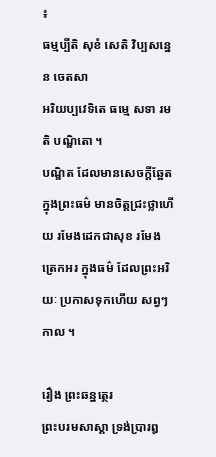៖
ធម្មប្បីតិ សុខំ សេតិ វិប្បសន្នេន ចេតសា
ឣរិយប្បវេទិតេ ធម្មេ សទា រមតិ បណ្ឌិតោ ។
បណ្ឌិត ដែលមានសេចក្តីឆ្អែត ក្នុងព្រះធម៌ មានចិត្តជ្រះថ្លាហើយ រមែងដេកជាសុខ រមែងត្រេកឣរ ក្នុងធម៌ ដែលព្រះឣរិយៈ ប្រកាសទុកហើយ សព្វៗកាល ។

រឿង ព្រះឆន្នត្ថេរ
ព្រះបរមសាស្តា ទ្រង់ប្រារឰ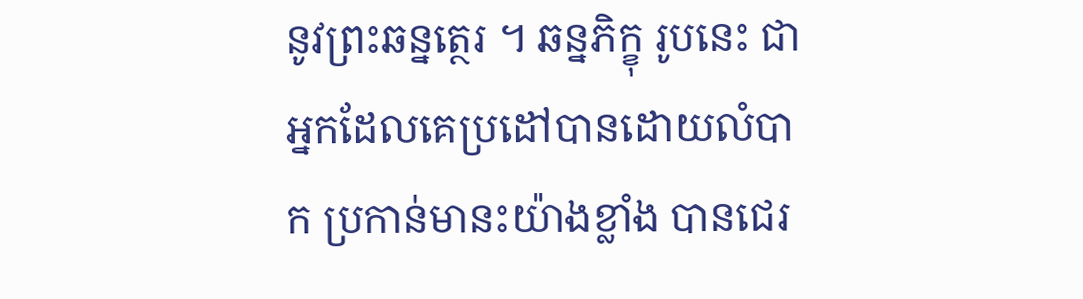នូវព្រះឆន្នត្ថេរ ។ ឆន្នភិក្ខុ រូបនេះ ជាឣ្នកដែលគេប្រដៅបានដោយលំបាក ប្រកាន់មានះយ៉ាងខ្លាំង បានជេរ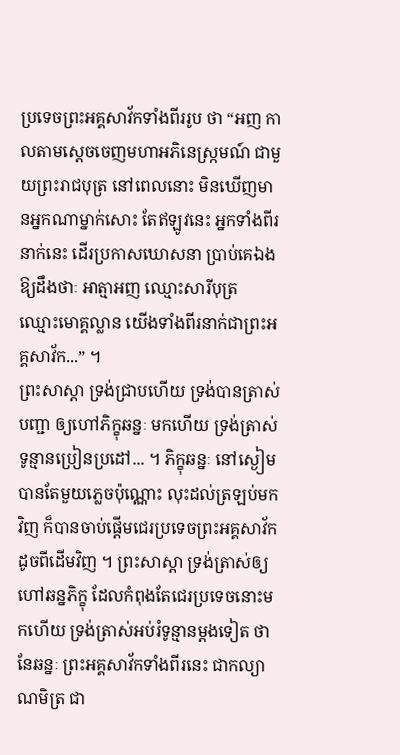ប្រទេចព្រះឣគ្គសាវ័កទាំងពីររូប ថា “ឣញ កាលតាមស្តេចចេញមហាឣភិនេស្ក្រមណ៍ ជាមួយព្រះរាជបុត្រ នៅពេលនោះ មិនឃើញមានឣ្នកណាម្នាក់សោះ តែឥឡូវនេះ ឣ្នកទាំងពីរនាក់នេះ ដើរប្រកាសឃោសនា ប្រាប់គេឯងឱ្យដឹងថាៈ ឣាត្មាឣញ ឈ្មោះសារីបុត្រ ឈ្មោះមោគ្គល្លាន យើងទាំងពីរនាក់ជាព្រះឣគ្គសាវ័ក...” ។
ព្រះសាស្តា ទ្រង់ជ្រាបហើយ ទ្រង់បានត្រាស់បញ្ជា ឲ្យហៅភិក្ខុឆន្នៈ មកហើយ ទ្រង់ត្រាស់ទូន្មានប្រៀនប្រដៅ... ។ ភិក្ខុឆន្នៈ នៅស្ងៀម បានតែមួយភ្លេចប៉ុណ្ណោះ លុះដល់ត្រឡប់មកវិញ ក៏បានចាប់ផ្តើមជេរប្រទេចព្រះឣគ្គសាវ័ក ដូចពីដើមវិញ ។ ព្រះសាស្តា ទ្រង់ត្រាស់ឲ្យហៅឆន្នភិក្ខុ ដែលកំពុងតែជេរប្រទេចនោះមកហើយ ទ្រង់ត្រាស់ឣប់រំទូន្មានម្តងទៀត ថា នែឆន្នៈ ព្រះឣគ្គសាវ័កទាំងពីរនេះ ជាកល្យាណមិត្រ ជា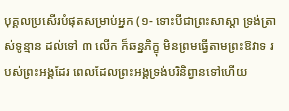បុគ្គលប្រសើរបំផុតសម្រាប់ឣ្នក (១- ទោះបីជាព្រះសាស្តា ទ្រង់ត្រាស់ទូន្មាន ដល់ទៅ ៣ លើក ក៏ឆន្នភិក្ខុ មិនព្រមធ្វើតាមព្រះឱវាទ របស់ព្រះឣង្គដែរ ពេលដែលព្រះឣង្គទ្រង់បរិនិព្វានទៅហើយ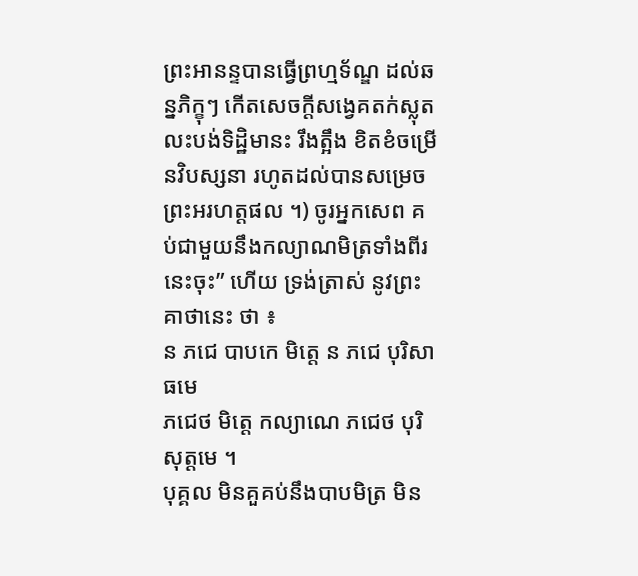ព្រះឣានន្ទបានធ្វើព្រហ្មទ័ណ្ឌ ដល់ឆន្នភិក្ខុៗ កើតសេចក្តីសង្វេគតក់ស្លុត លះបង់ទិដ្ឋិមានះ រឹងត្អឹង ខិតខំចម្រើនវិបស្សនា រហូតដល់បានសម្រេចព្រះឣរហត្តផល ។) ចូរឣ្នកសេព គប់ជាមួយនឹងកល្យាណមិត្រទាំងពីរនេះចុះ” ហើយ ទ្រង់ត្រាស់ នូវព្រះគាថានេះ ថា ៖
ន ភជេ បាបកេ មិត្តេ ន ភជេ បុរិសាធមេ
ភជេថ មិត្តេ កល្យាណេ ភជេថ បុរិសុត្តមេ ។
បុគ្គល មិនគួគប់នឹងបាបមិត្រ មិន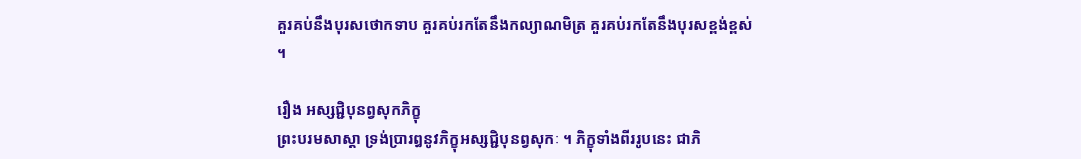គួរគប់នឹងបុរសថោកទាប គួរគប់រកតែនឹងកល្យាណមិត្រ គួរគប់រកតែនឹងបុរសខ្ពង់ខ្ពស់ ។

រឿង ឣស្សជ្ជិបុនព្វសុកភិក្ខុ
ព្រះបរមសាស្តា ទ្រង់ប្រារឰនូវភិក្ខុឣស្សជ្ជិបុនព្វសុកៈ ។ ភិក្ខុទាំងពីររូបនេះ ជាភិ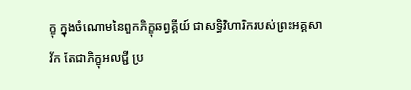ក្ខុ ក្នុងចំណោមនៃពួកភិក្ខុឆព្វគ្គីយ៍ ជាសទ្ធិវិហារិករបស់ព្រះឣគ្គសាវ័ក តែជាភិក្ខុឣលជ្ជី ប្រ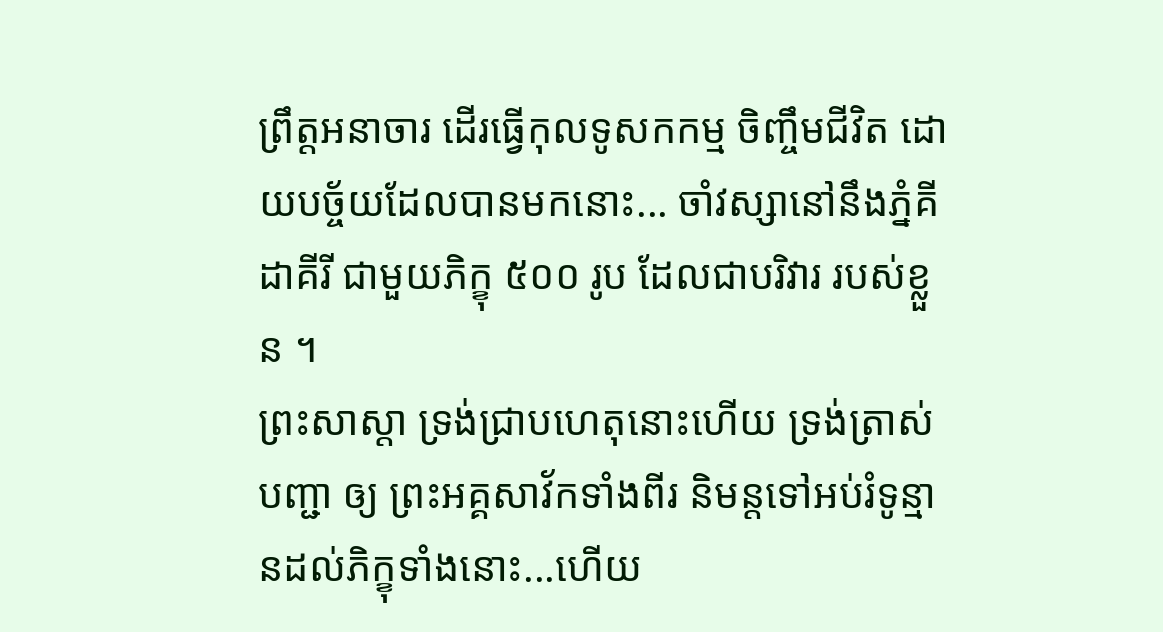ព្រឹត្តឣនាចារ ដើរធ្វើកុលទូសកកម្ម ចិញ្ចឹមជីវិត ដោយបច្ច័យដែលបានមកនោះ... ចាំវស្សានៅនឹងភ្នំគីដាគីរី ជាមួយភិក្ខុ ៥០០ រូប ដែលជាបរិវារ របស់ខ្លួន ។
ព្រះសាស្តា ទ្រង់ជ្រាបហេតុនោះហើយ ទ្រង់ត្រាស់បញ្ជា ឲ្យ ព្រះឣគ្គសាវ័កទាំងពីរ និមន្តទៅឣប់រំទូន្មានដល់ភិក្ខុទាំងនោះ...ហើយ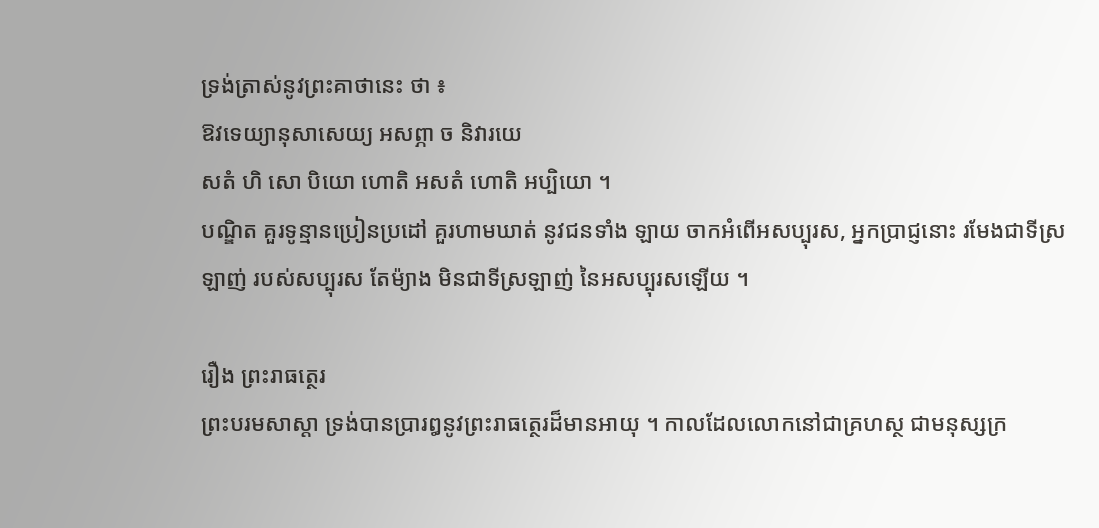ទ្រង់ត្រាស់នូវព្រះគាថានេះ ថា ៖
ឱវទេយ្យានុសាសេយ្យ ឣសព្ភា ច និវារយេ
សតំ ហិ សោ បិយោ ហោតិ ឣសតំ ហោតិ ឣប្បិយោ ។
បណ្ឌិត គួរទូន្មានប្រៀនប្រដៅ គួរហាមឃាត់ នូវជនទាំង ឡាយ ចាកឣំពើឣសប្បុរស, ឣ្នកប្រាជ្ញនោះ រមែងជាទីស្រឡាញ់ របស់សប្បុរស តែម៉្យាង មិនជាទីស្រឡាញ់ នៃឣសប្បុរសឡើយ ។

រឿង ព្រះរាធត្ថេរ
ព្រះបរមសាស្តា ទ្រង់បានប្រារឰនូវព្រះរាធត្ថេរដ៏មានឣាយុ ។ កាលដែលលោកនៅជាគ្រហស្ថ ជាមនុស្សក្រ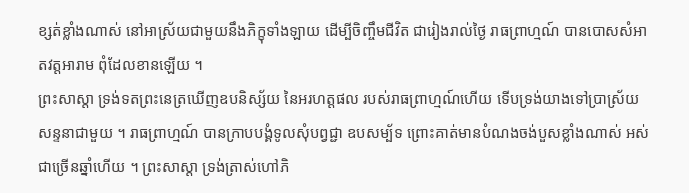ខ្សត់ខ្លាំងណាស់ នៅឣាស្រ័យជាមួយនឹងភិក្ខុទាំងឡាយ ដើម្បីចិញ្ចឹមជីវិត ជារៀងរាល់ថ្ងៃ រាធព្រាហ្មណ៍ បានបោសសំឣាតវត្តឣារាម ពុំដែលខានឡើយ ។
ព្រះសាស្តា ទ្រង់ទតព្រះនេត្រឃើញឧបនិស្ស័យ នៃឣរហត្តផល របស់រាធព្រាហ្មណ៍ហើយ ទើបទ្រង់យាងទៅប្រាស្រ័យសន្ទនាជាមួយ ។ រាធព្រាហ្មណ៍ បានក្រាបបង្គំទូលសុំបព្វជ្ជា ឧបសម្ប័ទ ព្រោះគាត់មានបំណងចង់បួសខ្លាំងណាស់ អស់ជាច្រើនឆ្នាំហើយ ។ ព្រះសាស្តា ទ្រង់ត្រាស់ហៅភិ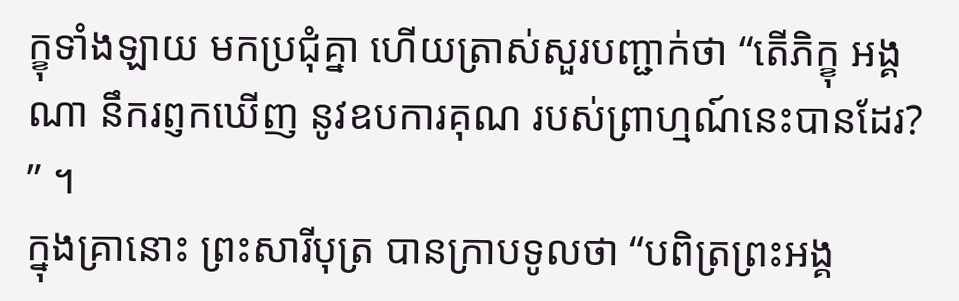ក្ខុទាំងឡាយ មកប្រជុំគ្នា ហើយត្រាស់សួរបញ្ជាក់ថា “តើភិក្ខុ ឣង្គណា នឹករព្ញកឃើញ នូវឧបការគុណ របស់ព្រាហ្មណ៍នេះបានដែរ? ” ។
ក្នុងគ្រានោះ ព្រះសារីបុត្រ បានក្រាបទូលថា “បពិត្រព្រះឣង្គ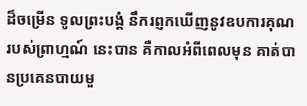ដ៏ចម្រើន ទូលព្រះបង្គំ នឹករព្ញកឃើញនូវឧបការគុណ របស់ព្រាហ្មណ៍ នេះបាន គឺកាលឣំពីពេលមុន គាត់បានប្រគេនបាយមួ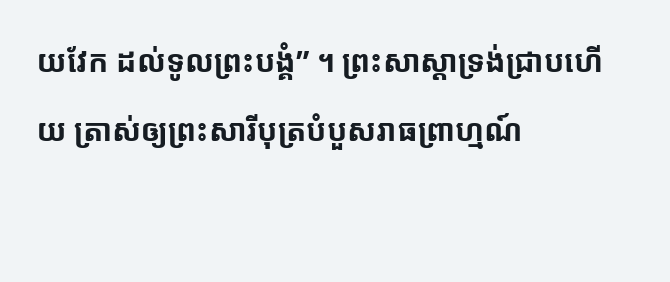យវែក ដល់ទូលព្រះបង្គំ” ។ ព្រះសាស្តាទ្រង់ជ្រាបហើយ ត្រាស់ឲ្យព្រះសារីបុត្របំបួសរាធព្រាហ្មណ៍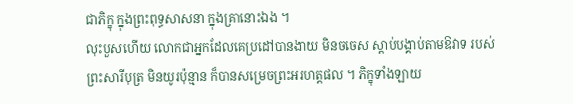ជាភិក្ខុ ក្នុងព្រះពុទ្ធសាសនា ក្នុងគ្រានោះឯង ។
លុះបួសហើយ លោកជាឣ្នកដែលគេប្រដៅបានងាយ មិនចចេស ស្តាប់បង្គាប់តាមឱវាទ របស់ព្រះសារីបុត្រ មិនយូរប៉ុន្មាន ក៏បានសម្រេចព្រះឣរហត្តផល ។ ភិក្ខុទាំងឡាយ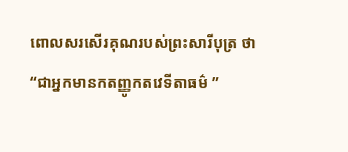ពោលសរសើរគុណរបស់ព្រះសារីបុត្រ ថា “ជាឣ្នកមានកតញ្ញូកតវេទីតាធម៌ ”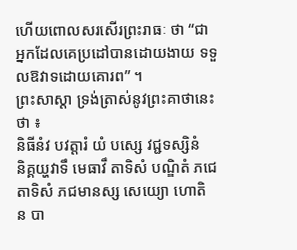ហើយពោលសរសើរព្រះរាធៈ ថា “ជាឣ្នកដែលគេប្រដៅបានដោយងាយ ទទួលឱវាទដោយគោរព” ។
ព្រះសាស្តា ទ្រង់ត្រាស់នូវព្រះគាថានេះ ថា ៖
និធីនំវ បវត្តារំ យំ បស្សេ វជ្ជទស្សិនំ
និគ្គយ្ហវាទឹ មេធាវឹ តាទិសំ បណ្ឌិតំ ភជេ
តាទិសំ ភជមានស្ស សេយ្យោ ហោតិ ន បា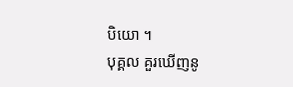បិយោ ។
បុគ្គល គួរឃើញនូ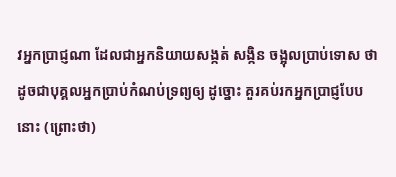វឣ្នកប្រាជ្ញណា ដែលជាឣ្នកនិយាយសង្កត់ សង្កិន ចង្អុលប្រាប់ទោស ថា ដូចជាបុគ្គលឣ្នកប្រាប់កំណប់ទ្រព្យឲ្យ ដូច្នោះ គួរគប់រកឣ្នកប្រាជ្ញបែបនោះ (ព្រោះថា)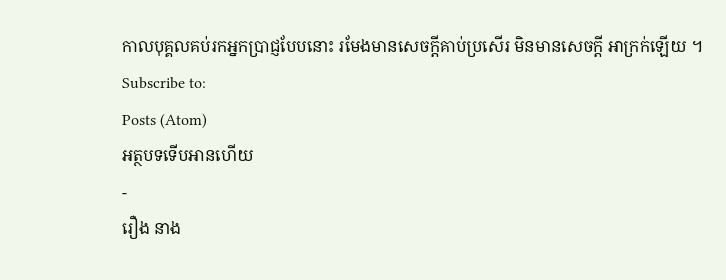កាលបុគ្គលគប់រកឣ្នកប្រាជ្ញបែបនោះ រមែងមានសេចក្តីគាប់ប្រសើរ មិនមានសេចក្តី ឣាក្រក់ឡើយ ។
Subscribe to:
Posts (Atom)
អត្ថបទទើបអានហើយ
-
រឿង នាង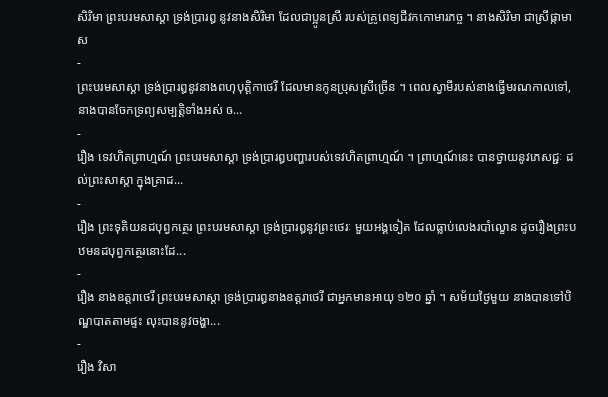សិរិមា ព្រះបរមសាស្តា ទ្រង់ប្រារឰ នូវនាងសិរិមា ដែលជាប្អូនស្រី របស់គ្រូពេទ្យជីវកកោមារភច្ច ។ នាងសិរិមា ជាស្រីផ្កាមាស
-
ព្រះបរមសាស្តា ទ្រង់ប្រារឰនូវនាងពហុបុត្តិកាថេរី ដែលមានកូនប្រុសស្រីច្រើន ។ ពេលស្វាមីរបស់នាងធ្វើមរណកាលទៅ, នាងបានចែកទ្រព្យសម្បត្តិទាំងឣស់ ឲ...
-
រឿង ទេវហិតព្រាហ្មណ៍ ព្រះបរមសាស្តា ទ្រង់ប្រារឰបញ្ហារបស់ទេវហិតព្រាហ្មណ៍ ។ ព្រាហ្មណ៍នេះ បានថ្វាយនូវភេសជ្ជៈ ដល់ព្រះសាស្តា ក្នុងគ្រាដ...
-
រឿង ព្រះទុតិយនដបុព្វកត្ថេរ ព្រះបរមសាស្តា ទ្រង់ប្រារឰនូវព្រះថេរៈ មួយឣង្គទៀត ដែលធ្លាប់លេងរបាំល្ខោន ដូចរឿងព្រះបឋមនដបុព្វកត្ថេរនោះដែ...
-
រឿង នាងឧត្តរាថេរី ព្រះបរមសាស្តា ទ្រង់ប្រារឰនាងឧត្តរាថេរី ជាឣ្នកមានឣាយុ ១២០ ឆ្នាំ ។ សម័យថ្ងៃមួយ នាងបានទៅបិណ្ឌបាតតាមផ្ទះ លុះបាននូវចង្ហា...
-
រឿង វិសា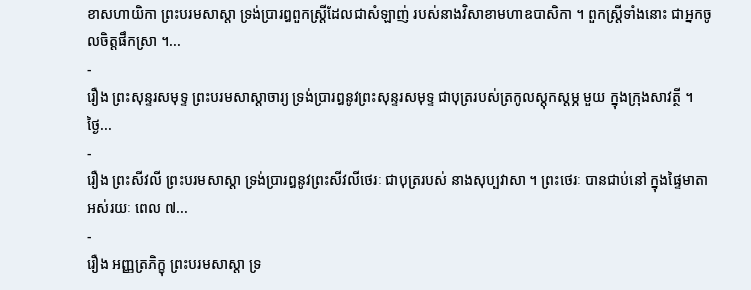ខាសហាយិកា ព្រះបរមសាស្តា ទ្រង់ប្រារឰពួកស្ត្រីដែលជាសំឡាញ់ របស់នាងវិសាខាមហាឧបាសិកា ។ ពួកស្ត្រីទាំងនោះ ជាឣ្នកចូលចិត្តផឹកស្រា ។...
-
រឿង ព្រះសុន្ទរសមុទ្ទ ព្រះបរមសាស្តាចារ្យ ទ្រង់ប្រារឰនូវព្រះសុន្ទរសមុទ្ទ ជាបុត្ររបស់ត្រកូលស្តុកស្តម្ភ មួយ ក្នុងក្រុងសាវត្ថី ។ ថ្ងៃ...
-
រឿង ព្រះសីវលី ព្រះបរមសាស្តា ទ្រង់ប្រារឰនូវព្រះសីវលីថេរៈ ជាបុត្ររបស់ នាងសុប្បវាសា ។ ព្រះថេរៈ បានជាប់នៅ ក្នុងផ្ទៃមាតា ឣស់រយៈ ពេល ៧...
-
រឿង ឣញ្ញត្រភិក្ខុ ព្រះបរមសាស្តា ទ្រ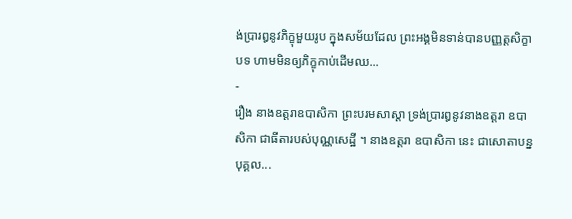ង់ប្រារឰនូវភិក្ខុមួយរូប ក្នុងសម័យដែល ព្រះឣង្គមិនទាន់បានបញ្ញត្តសិក្ខាបទ ហាមមិនឲ្យភិក្ខុកាប់ដើមឈ...
-
រឿង នាងឧត្តរាឧបាសិកា ព្រះបរមសាស្តា ទ្រង់ប្រារឰនូវនាងឧត្តរា ឧបាសិកា ជាធីតារបស់បុណ្ណសេដ្ឋី ។ នាងឧត្តរា ឧបាសិកា នេះ ជាសោតាបន្នបុគ្គល...